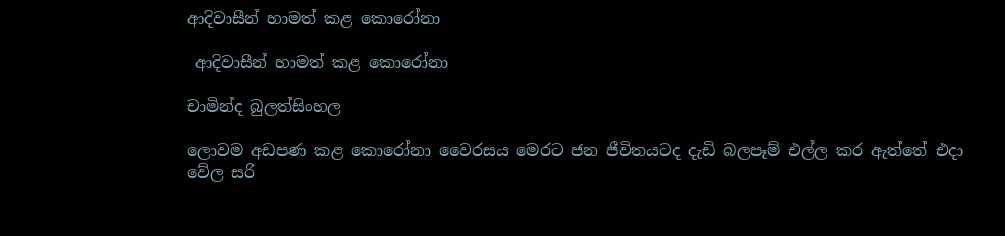ආදිවාසීන් හාමත් කළ කොරෝනා

 ආදිවාසීන් හාමත් කළ කොරෝනා

චාමින්ද බුලත්සිංහල

ලොවම අඩපණ කළ කොරෝනා වෛරසය මෙරට ජන ජීවිතයටද දැඩි බලපෑම් එල්ල කර ඇත්තේ එදා වේල සරි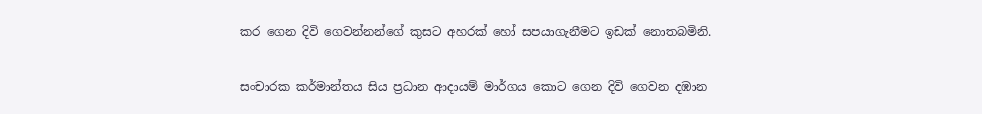කර ගෙන දිවි ගෙවන්නන්ගේ කුසට අහරක් හෝ සපයාගැනීමට ඉඩක් නොතබමිනි.

සංචාරක කර්මාන්තය සිය ප්‍රධාන ආදායම් මාර්ගය කොට ගෙන දිවි ගෙවන දඹාන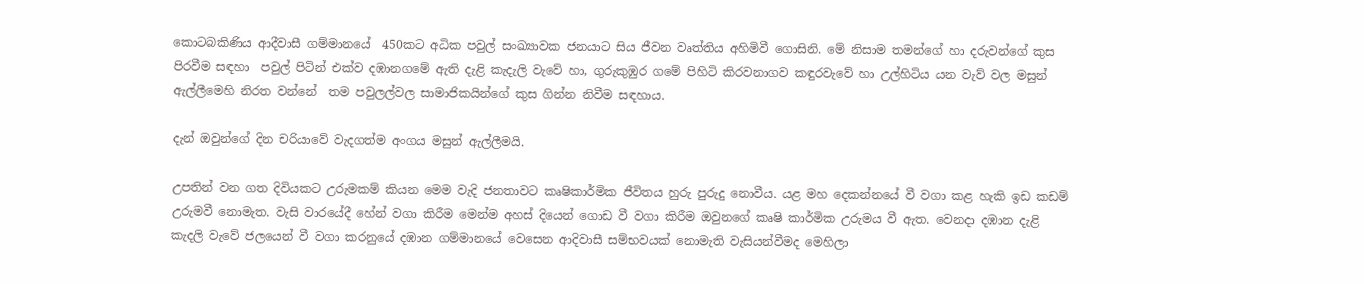කොටබකිණිය ආදීවාසී ගම්මානයේ  450කට අධික පවුල් සංඛ්‍යාවක ජනයාට සිය ජීවන වෘත්තිය අහිමිවී ගොසිනි. මේ නිසාම තමන්ගේ හා දරුවන්ගේ කුස පිරවීම සඳහා  පවුල් පිටින් එක්ව දඹානගමේ ඇති දැළි කැදැලි වැවේ හා, ගුරුකුඹුර ගමේ පිහිටි කිරවනාගව කඳුරවැවේ හා උල්හිටිය යන වැව් වල මසුන් ඇල්ලීමෙහි නිරත වන්නේ  තම පවුලල්වල සාමාජිකයින්ගේ කුස ගින්න නිවීම සඳහාය.

දැන් ඔවුන්ගේ දින චරියාවේ වැදගත්ම අංගය මසුන් ඇල්ලීමයි.

උපතින් වන ගත දිවියකට උරුමකම් කියන මෙම වැදි ජනතාවට කෘෂිකාර්මික ජීවිතය හුරු පුරුදු නොවීය. යළ මහ දෙකන්නයේ වී වගා කළ හැකි ඉඩ කඩම් උරුමවී නොමැත. වැසි වාරයේදී හේන් වගා කිරීම මෙන්ම අහස් දියෙන් ගොඩ වී වගා කිරීම ඔවුනගේ කෘෂි කාර්මික උරුමය වී ඇත. වෙනදා දඹාන දැළි කැදලි වැවේ ජලයෙන් වී වගා කරනුයේ දඹාන ගම්මානයේ වෙසෙන ආදිවාසී සම්භවයක් නොමැති වැසියන්වීමද මෙහිලා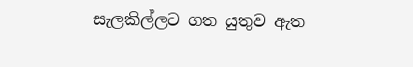සැලකිල්ලට ගත යුතුව ඇත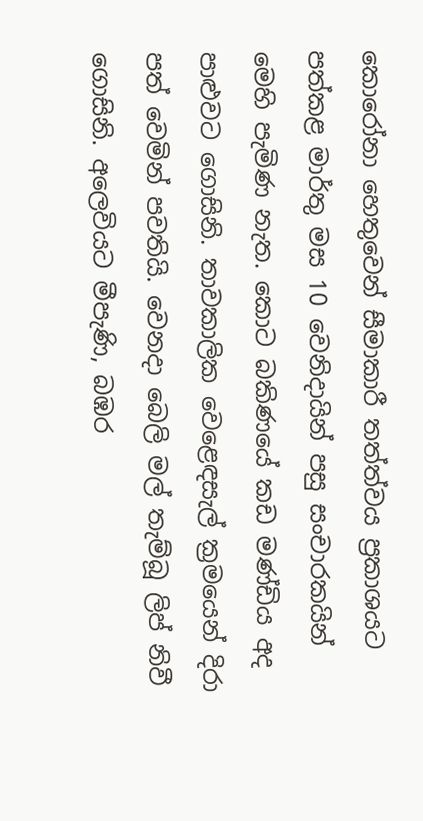කොරෝනා හෙතුවෙන් සීමාකාරී තත්ත්වය ප්‍රකාශයට පත්කළ මාර්තු මස 10 වෙනිදායින් පසු සංචාරකයින් මෙහි පැමිණ නැත. කොට බකිණයේ කඩ මණ්ඩිය අද පාළුවට ගොසිනි. තාවකාලික වෙළෙඳසැල් ක්‍රමයෙන් දිරා පත් වෙමින් පවතියි. වෙනදා බෙලි මල් තැම්බූ ලිප් නිවී ගොසිනි. අලෙවියට මීපැණි, බඹර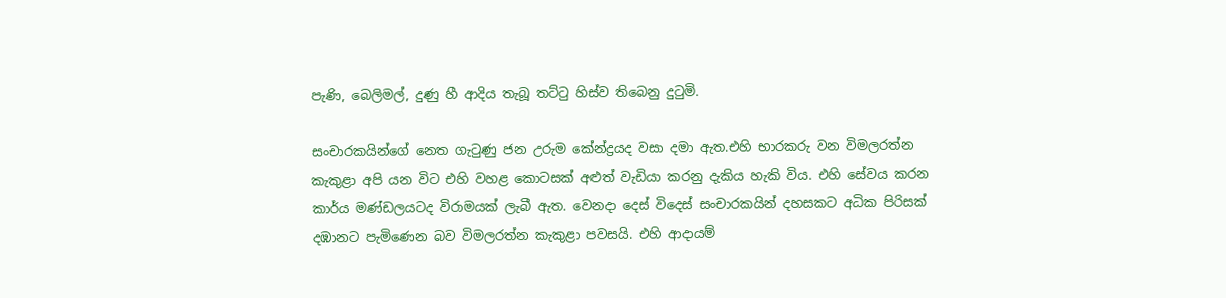පැණි, බෙලිමල්, දුණු හී ආදිය තැබූ තට්ටු හිස්ව තිබෙනු දුටුමි.

සංචාරකයින්ගේ නෙත ගැටුණු ජන උරුම කේන්ද්‍රයද වසා දමා ඇත.එහි භාරකරු වන විමලරත්න කැකුළා අපි යන විට එහි වහළ කොටසක් අළුත් වැඩියා කරනු දැකිය හැකි විය. එහි සේවය කරන කාර්ය මණ්ඩලයටද විරාමයක් ලැබී ඇත. වෙනදා දෙස් විදෙස් සංචාරකයින් දහසකට අධික පිරිසක් දඹානට පැමිණෙන බව විමලරත්න කැකුළා පවසයි. එහි ආදායම්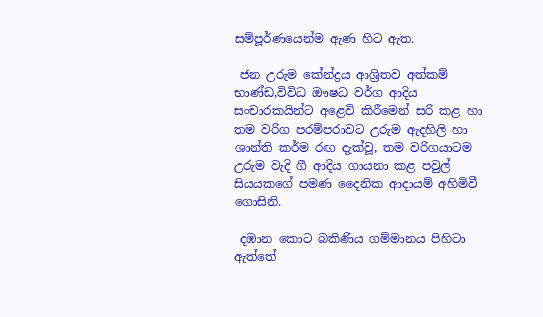සම්පූර්ණයෙන්ම ඇණ හිට ඇත.

 ජන උරුම කේන්ද්‍රය ආශ්‍රිතව අත්කම් භාණ්ඩ,විවිධ ඖෂධ වර්ග ආදිය සංචාරකයින්ට අළෙවි කිරීමෙන් සරි කළ හා තම වරිග පරම්පරාවට උරුම ඇදහිලි හා ශාන්ති කර්ම රඟ දැක්වූ, තම වරිගයාටම උරුම වැදි ගී ආදිය ගායනා කළ පවුල් සියයකගේ පමණ දෛනික ආදායම් අහිමිවී ගොසිනි.

 දඹාන කොට බකිණිය ගම්මානය පිහිටා ඇත්තේ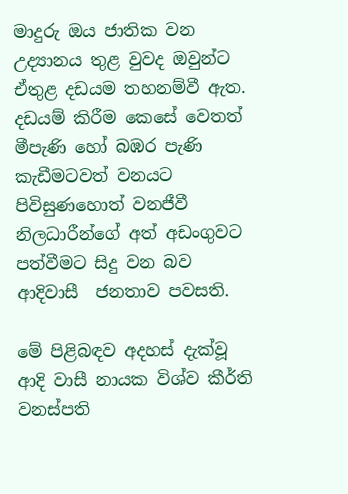මාදුරු ඔය ජාතික වන උද්‍යානය තුළ වුවද ඔවුන්ට ඒතුළ දඩයම තහනම්වී ඇත. දඩයම් කිරීම කෙසේ වෙතත් මීපැණි හෝ බඹර පැණි කැඩීමටවත් වනයට පිවිසුණහොත් වනජීවී නිලධාරීන්ගේ අත් අඩංගුවට පත්වීමට සිදු වන බව ආදිවාසී  ජනතාව පවසති.

මේ පිළිබඳව අදහස් දැක්වූ ආදි වාසී නායක විශ්ව කීර්ති වනස්පති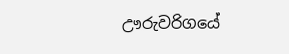ඌරුවරිගයේ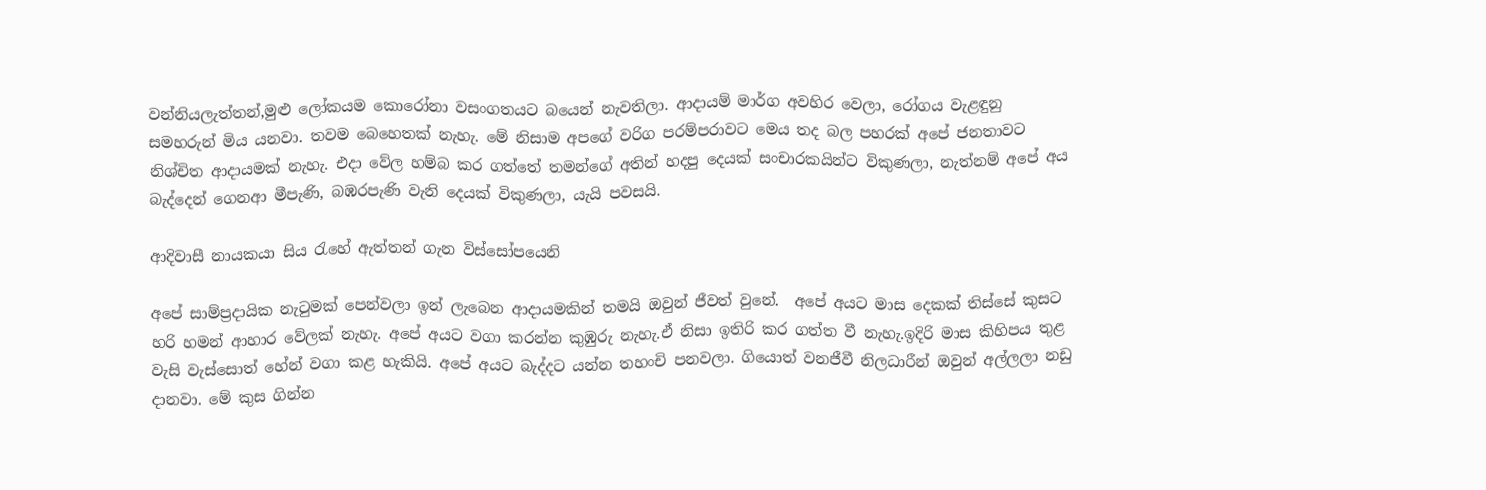වන්නියලැත්තන්,මුළු ලෝකයම කොරෝනා වසංගතයට බයෙන් නැවතිලා. ආදායම් මාර්ග අවහිර වෙලා, රෝගය වැළඳුනු සමහරුන් මිය යනවා. තවම බෙහෙතක් නැහැ. මේ නිසාම අපගේ වරිග පරම්පරාවට මෙය තද බල පහරක් අපේ ජනතාවට නිශ්චිත ආදායමක් නැහැ. එදා වේල හම්බ කර ගත්තේ තමන්ගේ අතින් හදපු දෙයක් සංචාරකයින්ට විකුණලා, නැත්නම් අපේ අය බැද්දෙන් ගෙනආ මීපැණි, බඹරපැණි වැනි දෙයක් විකුණලා, යැයි පවසයි.

ආදිවාසී නායකයා සිය රැහේ ඇත්තන් ගැන විස්සෝපයෙනි

අපේ සාම්ප්‍රදායික නැටුමක් පෙන්වලා ඉන් ලැබෙන ආදායමකින් තමයි ඔවුන් ජීවත් වුනේ.  අපේ අයට මාස දෙකක් තිස්සේ කුසට  හරි හමන් ආහාර වේලක් නැහැ. අපේ අයට වගා කරන්න කුඹුරු නැහැ.ඒ නිසා ඉතිරි කර ගත්ත වී නැහැ.ඉදිරි මාස කිහිපය තුළ වැසි වැස්සොත් හේන් වගා කළ හැකියි. අපේ අයට බැද්දට යන්න තහංචි පනවලා. ගියොත් වනජීවී නිලධාරීන් ඔවුන් අල්ලලා නඩු දානවා. මේ කුස ගින්න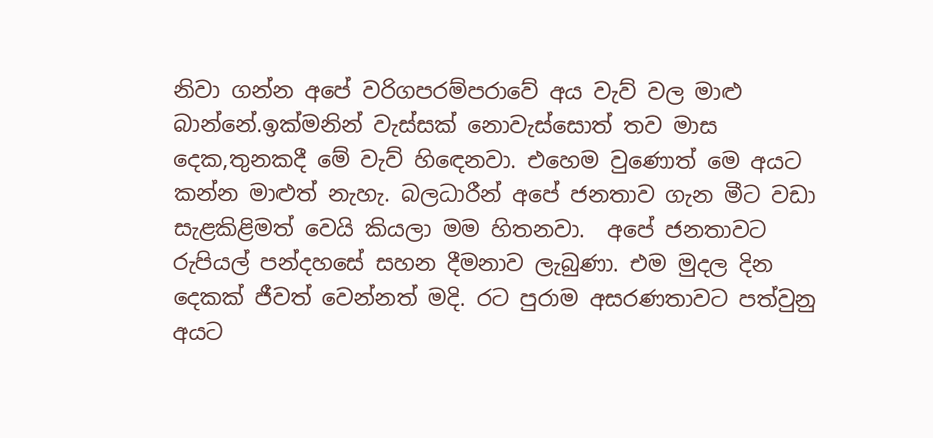නිවා ගන්න අපේ වරිගපරම්පරාවේ අය වැව් වල මාළු බාන්නේ.ඉක්මනින් වැස්සක් නොවැස්සොත් තව මාස දෙක,තුනකදී මේ වැව් හිඳෙනවා. එහෙම වුණොත් මෙ අයට කන්න මාළුත් නැහැ. බලධාරීන් අපේ ජනතාව ගැන මීට වඩා සැළකිළිමත් වෙයි කියලා මම හිතනවා.  අපේ ජනතාවට රුපියල් පන්දහසේ සහන දීමනාව ලැබුණා. එම මුදල දින දෙකක් ජීවත් වෙන්නත් මදි. රට පුරාම අසරණතාවට පත්වුනු අයට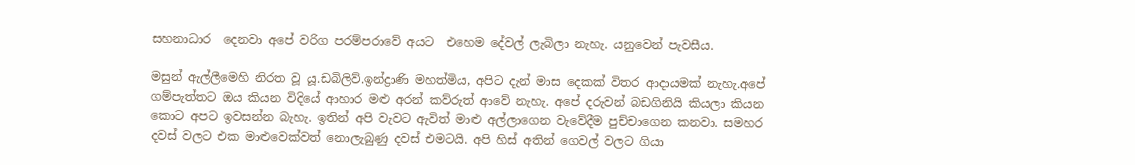සහනාධාර  දෙනවා අපේ වරිග පරම්පරාවේ අයට  එහෙම දේවල් ලැබිලා නැහැ. යනුවෙන් පැවසීය.

මසුන් ඇල්ලීමෙහි නිරත වූ යූ.ඩබිලිව්.ඉන්ද්‍රාණි මහත්මිය, අපිට දැන් මාස දෙකක් විතර ආදායමක් නැහැ.අපේ ගම්පැත්තට ඔය කියන විදියේ ආහාර මළු අරන් කව්රුත් ආවේ නැහැ. අපේ දරුවන් බඩගිනියි කියලා කියන කොට අපට ඉවසන්න බැහැ. ඉතින් අපි වැවට ඇවිත් මාළු අල්ලාගෙන වැවේදීම පුච්චාගෙන කනවා. සමහර දවස් වලට එක මාළුවෙක්වත් නොලැබුණු දවස් එමටයි. අපි හිස් අතින් ගෙවල් වලට ගියා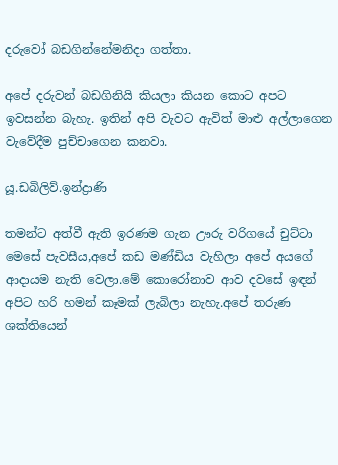දරුවෝ බඩගින්නේමනිදා ගත්තා.

අපේ දරුවන් බඩගිනියි කියලා කියන කොට අපට ඉවසන්න බැහැ. ඉතින් අපි වැවට ඇවිත් මාළු අල්ලාගෙන වැවේදීම පුච්චාගෙන කනවා.

යූ.ඩබිලිව්.ඉන්ද්‍රාණි

තමන්ට අත්වී ඇති ඉරණම ගැන ඌරු වරිගයේ චුට්ටා මෙසේ පැවසීය,අපේ කඩ මණ්ඩිය වැහිලා අපේ අයගේ ආදායම නැති වෙලා.මේ කොරෝනාව ආව දවසේ ඉඳන් අපිට හරි හමන් කෑමක් ලැබිලා නැහැ.අපේ තරුණ ශක්තියෙන්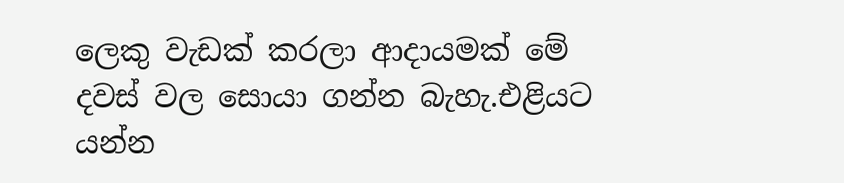ලෙකු වැඩක් කරලා ආදායමක් මේ දවස් වල සොයා ගන්න බැහැ.එළියට යන්න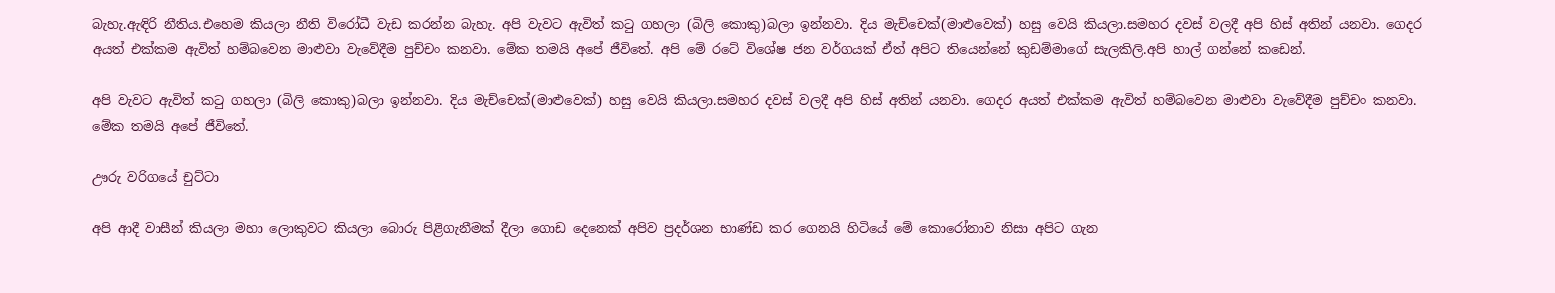බැහැ.ඇඳිරි නීතිය.එහෙම කියලා නීති විරෝධී වැඩ කරන්න බැහැ. අපි වැවට ඇවිත් කටු ගහලා (බිලි කොකු)බලා ඉන්නවා. දිය මැච්චෙක්(මාළුවෙක්) හසු වෙයි කියලා.සමහර දවස් වලදී අපි හිස් අතින් යනවා. ගෙදර අයත් එක්කම ඇවිත් හම්බවෙන මාළුවා වැවේදීම පුච්චං කනවා. මේක තමයි අපේ ජීවිතේ. අපි මේ රටේ විශේෂ ජන වර්ගයක් ඒත් අපිට තියෙන්නේ කුඩම්මාගේ සැලකිලි.අපි හාල් ගන්නේ කඩෙන්.

අපි වැවට ඇවිත් කටු ගහලා (බිලි කොකු)බලා ඉන්නවා. දිය මැච්චෙක්(මාළුවෙක්) හසු වෙයි කියලා.සමහර දවස් වලදී අපි හිස් අතින් යනවා. ගෙදර අයත් එක්කම ඇවිත් හම්බවෙන මාළුවා වැවේදීම පුච්චං කනවා. මේක තමයි අපේ ජීවිතේ.

ඌරු වරිගයේ චුට්ටා

අපි ආදී වාසීන් කියලා මහා ලොකුවට කියලා බොරු පිළිගැනීමක් දීලා ගොඩ දෙනෙක් අපිව ප්‍රදර්ශන භාණ්ඩ කර ගෙනයි හිටියේ මේ කොරෝනාව නිසා අපිට ගැන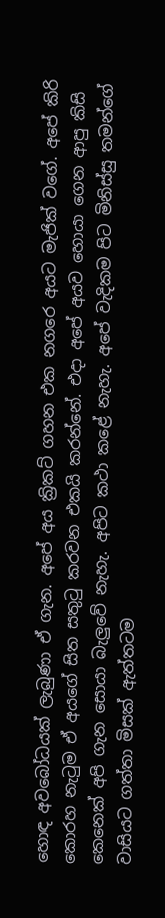හොඳ අවබෝධයක් ලැබුණා ඒ ගැන. අපේ අය ක්‍රිකට් ගහන එක නගරෙ අයට මැජික් වගේ. අපේ කිරි කොරහ නැටුම ඒ අයගේ සිත සතුටු කරවන එකයි කරන්නේ. එදා අපේ අයව හොයා ගෙන ආපු කිසි කෙනෙක් අපි ගැන සොයා බැලුවේ නැහැ. අපිට කථා කළේ නැහැ. අපේ වැදිකම පිට මිනිස්සු තමන්ගේ වාසියට ගත්තා මිසක් ඇත්තටම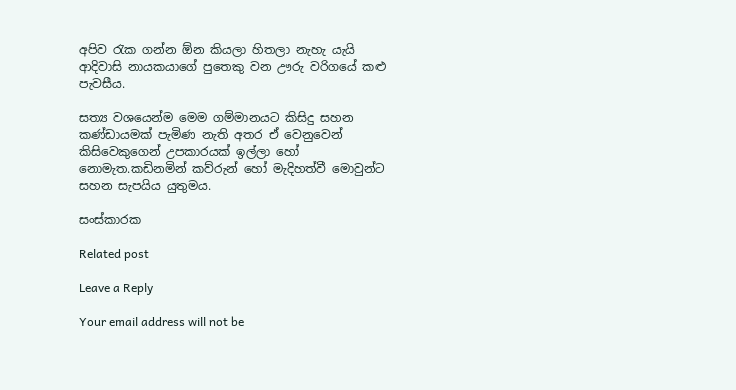අපිව රැක ගන්න ඕන කියලා හිතලා නැහැ යැයි ආදිවාසි නායකයාගේ පුතෙකු වන ඌරු වරිගයේ කළු පැවසීය.

සත්‍ය වශයෙන්ම මෙම ගම්මානයට කිසිදු සහන කණ්ඩායමක් පැමිණ නැති අතර ඒ වෙනුවෙන් කිසිවෙකුගෙන් උපකාරයක් ඉල්ලා හෝ නොමැත.කඩිනමින් කව්රුන් හෝ මැදිහත්වී මොවුන්ට සහන සැපයිය යුතුමය.

සංස්කාරක

Related post

Leave a Reply

Your email address will not be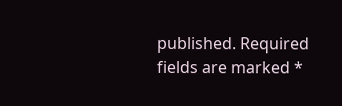published. Required fields are marked *